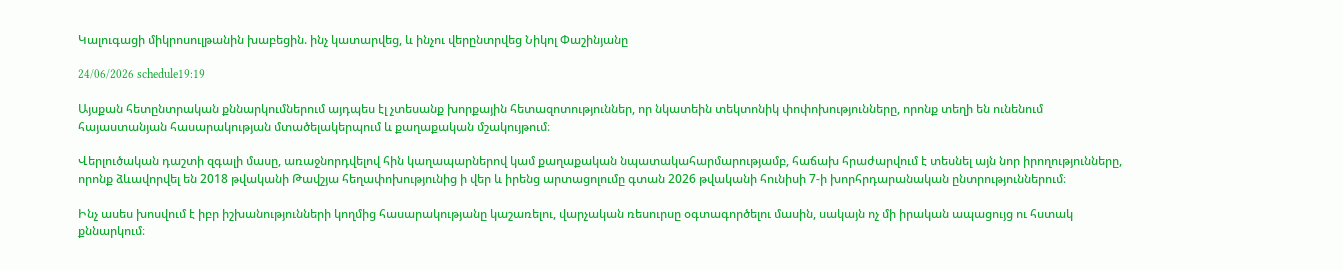Կալուգացի միկրոսուլթանին խաբեցին. ինչ կատարվեց, և ինչու վերընտրվեց Նիկոլ Փաշինյանը

24/06/2026 schedule19:19

Այսքան հետընտրական քննարկումներում այդպես էլ չտեսանք խորքային հետազոտություններ, որ նկատեին տեկտոնիկ փոփոխությունները, որոնք տեղի են ունենում հայաստանյան հասարակության մտածելակերպում և քաղաքական մշակույթում։

Վերլուծական դաշտի զգալի մասը, առաջնորդվելով հին կաղապարներով կամ քաղաքական նպատակահարմարությամբ, հաճախ հրաժարվում է տեսնել այն նոր իրողությունները, որոնք ձևավորվել են 2018 թվականի Թավշյա հեղափոխությունից ի վեր և իրենց արտացոլումը գտան 2026 թվականի հունիսի 7-ի խորհրդարանական ընտրություններում։

Ինչ ասես խոսվում է իբր իշխանությունների կողմից հասարակությանը կաշառելու, վարչական ռեսուրսը օգտագործելու մասին, սակայն ոչ մի իրական ապացույց ու հստակ քննարկում։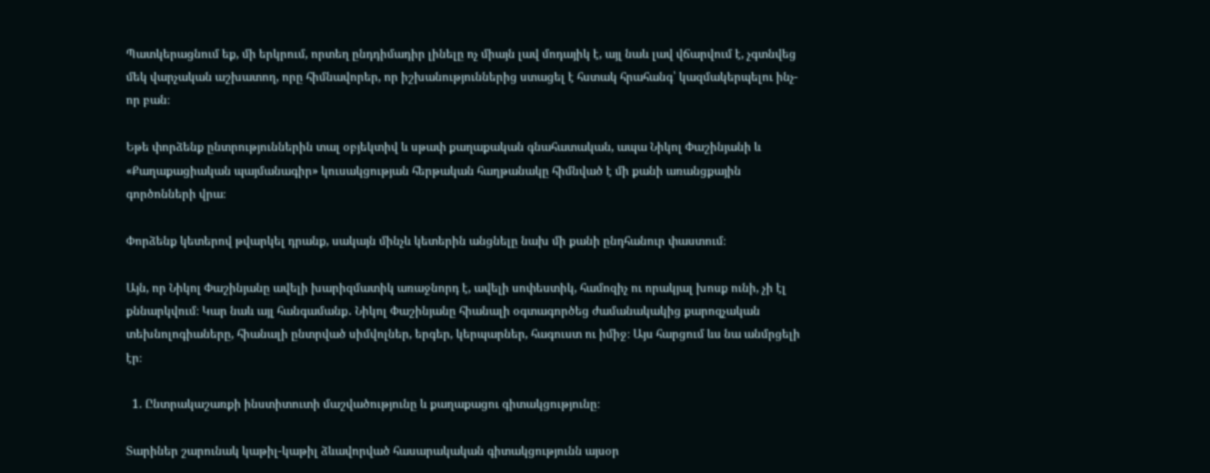Պատկերացնում եք, մի երկրում, որտեղ ընդդիմադիր լինելը ոչ միայն լավ մոդայիկ է, այլ նաև լավ վճարվում է, չգտնվեց մեկ վարչական աշխատող, որը հիմնավորեր, որ իշխանություններից ստացել է հստակ հրահանգ՝ կազմակերպելու ինչ-որ բան։

Եթե փորձենք ընտրություններին տալ օբյեկտիվ և սթափ քաղաքական գնահատական, ապա Նիկոլ Փաշինյանի և «Քաղաքացիական պայմանագիր» կուսակցության հերթական հաղթանակը հիմնված է մի քանի առանցքային գործոնների վրա։

Փորձենք կետերով թվարկել դրանք, սակայն մինչև կետերին անցնելը նախ մի քանի ընդհանուր փաստում։

Այն, որ Նիկոլ Փաշինյանը ավելի խարիզմատիկ առաջնորդ է, ավելի սոփեստիկ, համոզիչ ու որակյալ խոսք ունի, չի էլ քննարկվում։ Կար նաև այլ հանգամանք․ Նիկոլ Փաշինյանը հիանալի օգտագործեց ժամանակակից քարոզչական տեխնոլոգիաները, հիանալի ընտրված սիմվոլներ, երգեր, կերպարներ, հագուստ ու իմիջ։ Այս հարցում ևս նա անմրցելի էր։

  1. Ընտրակաշառքի ինստիտուտի մաշվածությունը և քաղաքացու գիտակցությունը։

Տարիներ շարունակ կաթիլ-կաթիլ ձևավորված հասարակական գիտակցությունն այսօր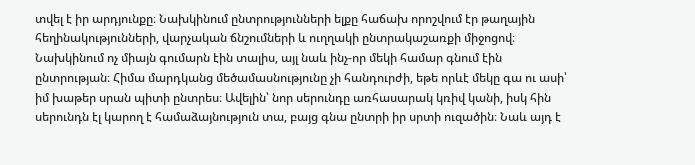տվել է իր արդյունքը։ Նախկինում ընտրությունների ելքը հաճախ որոշվում էր թաղային հեղինակությունների, վարչական ճնշումների և ուղղակի ընտրակաշառքի միջոցով։ Նախկինում ոչ միայն գումարն էին տալիս, այլ նաև ինչ-որ մեկի համար գնում էին ընտրության։ Հիմա մարդկանց մեծամասնությունը չի հանդուրժի, եթե որևէ մեկը գա ու ասի՝ իմ խաթեր սրան պիտի ընտրես։ Ավելին՝ նոր սերունդը առհասարակ կռիվ կանի, իսկ հին սերունդն էլ կարող է համաձայնություն տա, բայց գնա ընտրի իր սրտի ուզածին։ Նաև այդ է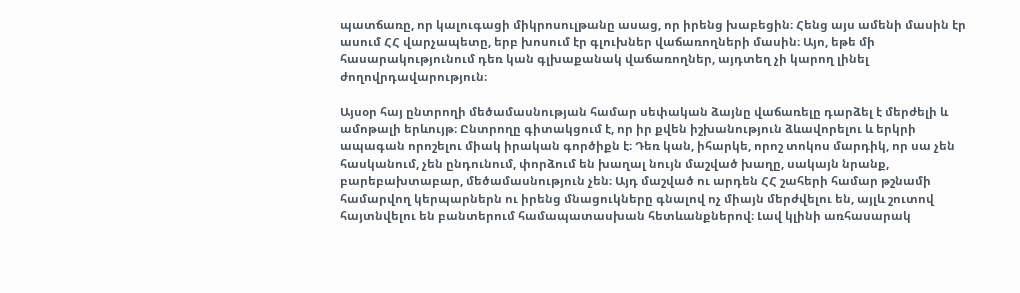պատճառը, որ կալուգացի միկրոսուլթանը ասաց, որ իրենց խաբեցին։ Հենց այս ամենի մասին էր ասում ՀՀ վարչապետը, երբ խոսում էր գլուխներ վաճառողների մասին։ Այո, եթե մի հասարակությունում դեռ կան գլխաքանակ վաճառողներ, այդտեղ չի կարող լինել ժողովրդավարություն։

Այսօր հայ ընտրողի մեծամասնության համար սեփական ձայնը վաճառելը դարձել է մերժելի և ամոթալի երևույթ։ Ընտրողը գիտակցում է, որ իր քվեն իշխանություն ձևավորելու և երկրի ապագան որոշելու միակ իրական գործիքն է։ Դեռ կան, իհարկե, որոշ տոկոս մարդիկ, որ սա չեն հասկանում, չեն ընդունում, փորձում են խաղալ նույն մաշված խաղը, սակայն նրանք, բարեբախտաբար, մեծամասնություն չեն։ Այդ մաշված ու արդեն ՀՀ շահերի համար թշնամի համարվող կերպարներն ու իրենց մնացուկները գնալով ոչ միայն մերժվելու են, այլև շուտով հայտնվելու են բանտերում համապատասխան հետևանքներով։ Լավ կլինի առհասարակ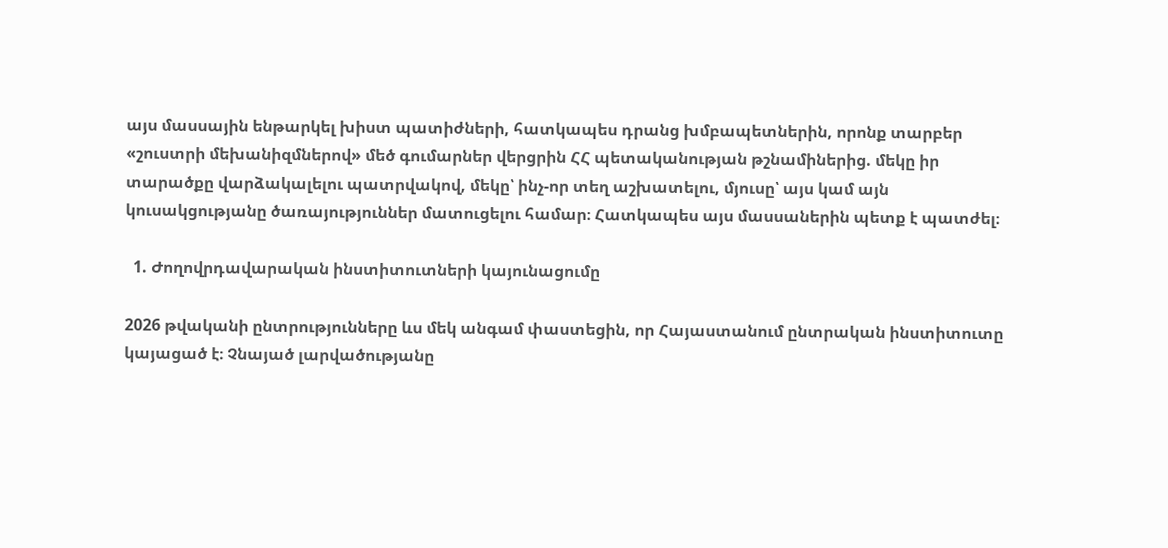այս մասսային ենթարկել խիստ պատիժների, հատկապես դրանց խմբապետներին, որոնք տարբեր «շուստրի մեխանիզմներով» մեծ գումարներ վերցրին ՀՀ պետականության թշնամիներից. մեկը իր տարածքը վարձակալելու պատրվակով, մեկը՝ ինչ-որ տեղ աշխատելու, մյուսը՝ այս կամ այն կուսակցությանը ծառայություններ մատուցելու համար։ Հատկապես այս մասսաներին պետք է պատժել։

  1. Ժողովրդավարական ինստիտուտների կայունացումը

2026 թվականի ընտրությունները ևս մեկ անգամ փաստեցին, որ Հայաստանում ընտրական ինստիտուտը կայացած է։ Չնայած լարվածությանը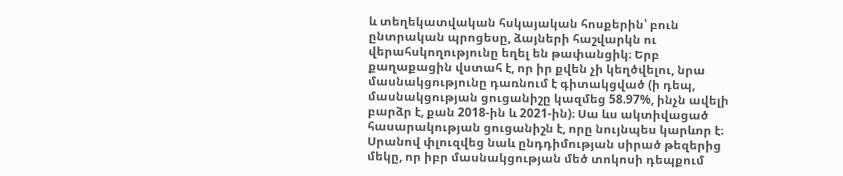և տեղեկատվական հսկայական հոսքերին՝ բուն ընտրական պրոցեսը, ձայների հաշվարկն ու վերահսկողությունը եղել են թափանցիկ։ Երբ քաղաքացին վստահ է, որ իր քվեն չի կեղծվելու, նրա մասնակցությունը դառնում է գիտակցված (ի դեպ, մասնակցության ցուցանիշը կազմեց 58.97%, ինչն ավելի բարձր է, քան 2018-ին և 2021-ին)։ Սա ևս ակտիվացած հասարակության ցուցանիշն է, որը նույնպես կարևոր է։ Սրանով փլուզվեց նաև ընդդիմության սիրած թեզերից մեկը, որ իբր մասնակցության մեծ տոկոսի դեպքում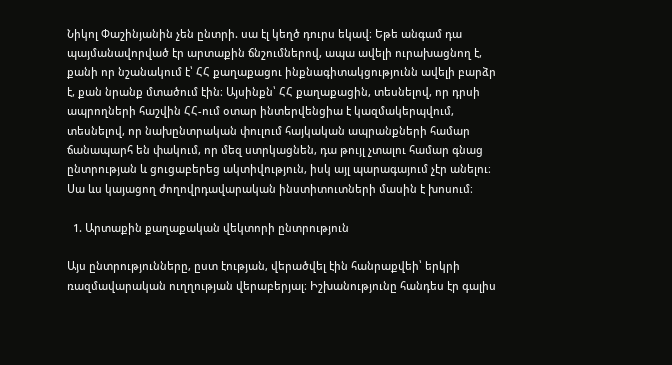Նիկոլ Փաշինյանին չեն ընտրի. սա էլ կեղծ դուրս եկավ։ Եթե անգամ դա պայմանավորված էր արտաքին ճնշումներով, ապա ավելի ուրախացնող է, քանի որ նշանակում է՝ ՀՀ քաղաքացու ինքնագիտակցությունն ավելի բարձր է, քան նրանք մտածում էին։ Այսինքն՝ ՀՀ քաղաքացին, տեսնելով, որ դրսի ապրողների հաշվին ՀՀ-ում օտար ինտերվենցիա է կազմակերպվում, տեսնելով, որ նախընտրական փուլում հայկական ապրանքների համար ճանապարհ են փակում, որ մեզ ստրկացնեն, դա թույլ չտալու համար գնաց ընտրության և ցուցաբերեց ակտիվություն, իսկ այլ պարագայում չէր անելու։ Սա ևս կայացող ժողովրդավարական ինստիտուտների մասին է խոսում։

  1. Արտաքին քաղաքական վեկտորի ընտրություն

Այս ընտրությունները, ըստ էության, վերածվել էին հանրաքվեի՝ երկրի ռազմավարական ուղղության վերաբերյալ։ Իշխանությունը հանդես էր գալիս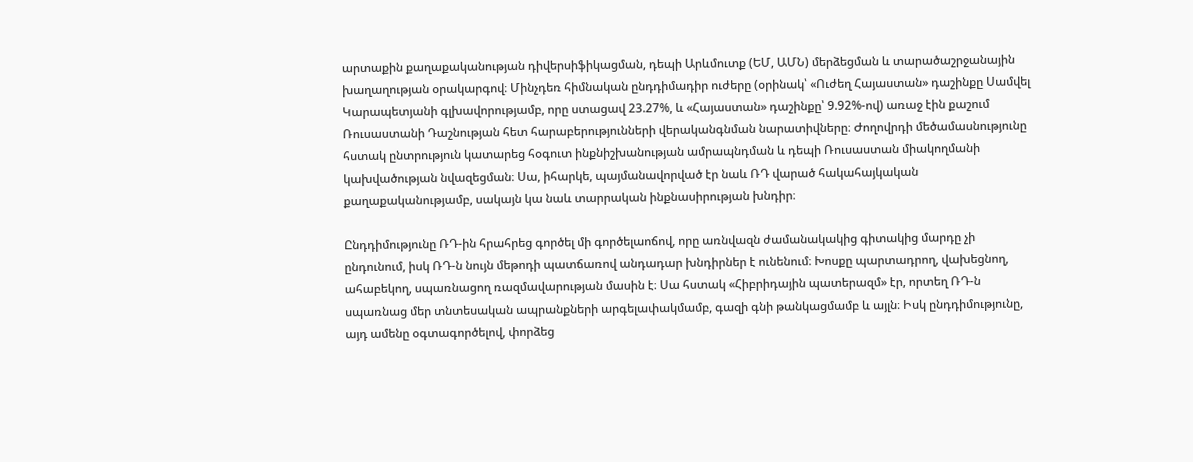արտաքին քաղաքականության դիվերսիֆիկացման, դեպի Արևմուտք (ԵՄ, ԱՄՆ) մերձեցման և տարածաշրջանային խաղաղության օրակարգով։ Մինչդեռ հիմնական ընդդիմադիր ուժերը (օրինակ՝ «Ուժեղ Հայաստան» դաշինքը Սամվել Կարապետյանի գլխավորությամբ, որը ստացավ 23.27%, և «Հայաստան» դաշինքը՝ 9.92%-ով) առաջ էին քաշում Ռուսաստանի Դաշնության հետ հարաբերությունների վերականգնման նարատիվները։ Ժողովրդի մեծամասնությունը հստակ ընտրություն կատարեց հօգուտ ինքնիշխանության ամրապնդման և դեպի Ռուսաստան միակողմանի կախվածության նվազեցման։ Սա, իհարկե, պայմանավորված էր նաև ՌԴ վարած հակահայկական քաղաքականությամբ, սակայն կա նաև տարրական ինքնասիրության խնդիր։

Ընդդիմությունը ՌԴ-ին հրահրեց գործել մի գործելաոճով, որը առնվազն ժամանակակից գիտակից մարդը չի ընդունում, իսկ ՌԴ-ն նույն մեթոդի պատճառով անդադար խնդիրներ է ունենում։ Խոսքը պարտադրող, վախեցնող, ահաբեկող, սպառնացող ռազմավարության մասին է։ Սա հստակ «Հիբրիդային պատերազմ» էր, որտեղ ՌԴ-ն սպառնաց մեր տնտեսական ապրանքների արգելափակմամբ, գազի գնի թանկացմամբ և այլն։ Իսկ ընդդիմությունը, այդ ամենը օգտագործելով, փորձեց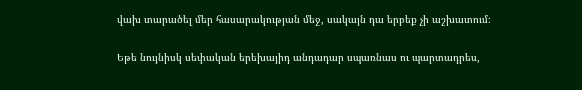վախ տարածել մեր հասարակության մեջ, սակայն դա երբեք չի աշխատում։

Եթե նույնիսկ սեփական երեխայիդ անդադար սպառնաս ու պարտադրես,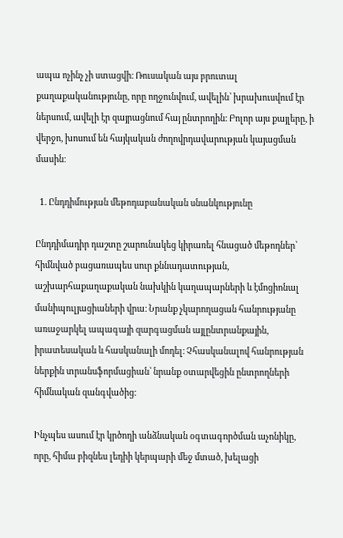ապա ոչինչ չի ստացվի։ Ռուսական այս բրուտալ քաղաքականությունը, որը ողջունվում, ավելին՝ խրախուսվում էր ներսում, ավելի էր զայրացնում հայ ընտրողին։ Բոլոր այս քայլերը, ի վերջո, խոսում են հայկական ժողովրդավարության կայացման մասին։

  1. Ընդդիմության մեթոդաբանական սնանկությունը

Ընդդիմադիր դաշտը շարունակեց կիրառել հնացած մեթոդներ՝ հիմնված բացառապես սուր քննադատության, աշխարհաքաղաքական նախկին կաղապարների և էմոցիոնալ մանիպուլյացիաների վրա։ Նրանք չկարողացան հանրությանը առաջարկել ապագայի զարգացման այլընտրանքային, իրատեսական և հասկանալի մոդել։ Չհասկանալով հանրության ներքին տրանսֆորմացիան՝ նրանք օտարվեցին ընտրողների հիմնական զանգվածից։

Ինչպես ասում էր կրծողի անձնական օգտագործման աչոնիկը, որը, հիմա բիզնես լեդիի կերպարի մեջ մտած, խելացի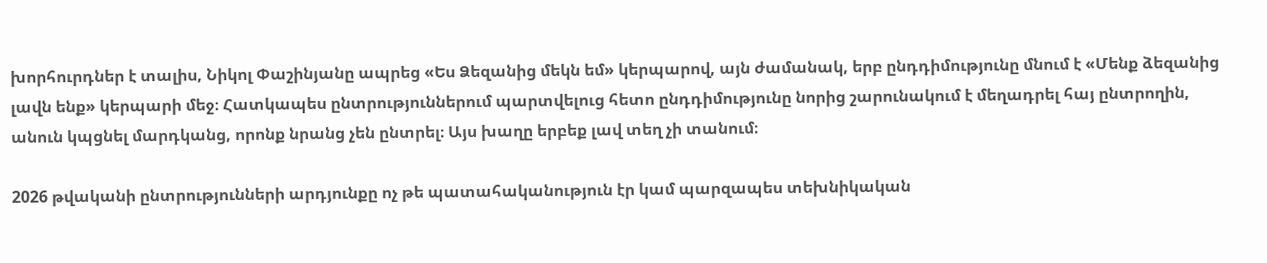խորհուրդներ է տալիս, Նիկոլ Փաշինյանը ապրեց «Ես Ձեզանից մեկն եմ» կերպարով, այն ժամանակ, երբ ընդդիմությունը մնում է «Մենք ձեզանից լավն ենք» կերպարի մեջ։ Հատկապես ընտրություններում պարտվելուց հետո ընդդիմությունը նորից շարունակում է մեղադրել հայ ընտրողին, անուն կպցնել մարդկանց, որոնք նրանց չեն ընտրել։ Այս խաղը երբեք լավ տեղ չի տանում։

2026 թվականի ընտրությունների արդյունքը ոչ թե պատահականություն էր կամ պարզապես տեխնիկական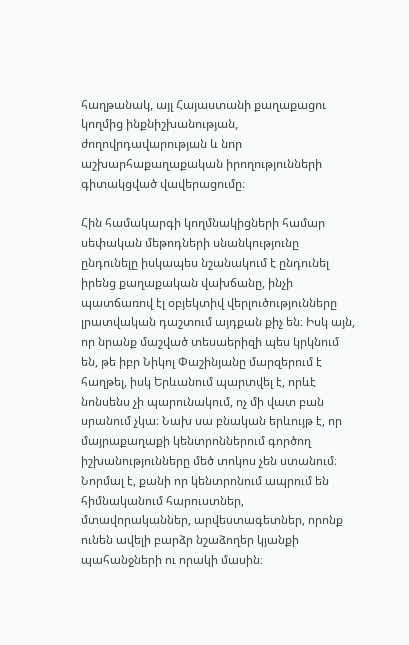հաղթանակ, այլ Հայաստանի քաղաքացու կողմից ինքնիշխանության, ժողովրդավարության և նոր աշխարհաքաղաքական իրողությունների գիտակցված վավերացումը։

Հին համակարգի կողմնակիցների համար սեփական մեթոդների սնանկությունը ընդունելը իսկապես նշանակում է ընդունել իրենց քաղաքական վախճանը, ինչի պատճառով էլ օբյեկտիվ վերլուծությունները լրատվական դաշտում այդքան քիչ են։ Իսկ այն, որ նրանք մաշված տեսաերիզի պես կրկնում են, թե իբր Նիկոլ Փաշինյանը մարզերում է հաղթել, իսկ Երևանում պարտվել է, որևէ նոնսենս չի պարունակում, ոչ մի վատ բան սրանում չկա։ Նախ սա բնական երևույթ է, որ մայրաքաղաքի կենտրոններում գործող իշխանությունները մեծ տոկոս չեն ստանում։ Նորմալ է, քանի որ կենտրոնում ապրում են հիմնականում հարուստներ, մտավորականներ, արվեստագետներ, որոնք ունեն ավելի բարձր նշաձողեր կյանքի պահանջների ու որակի մասին։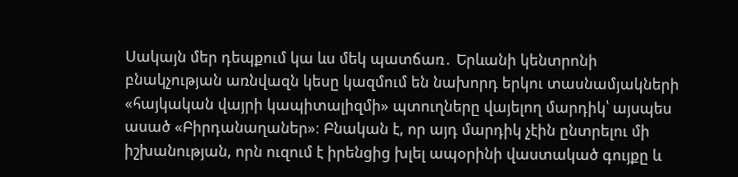Սակայն մեր դեպքում կա ևս մեկ պատճառ․ Երևանի կենտրոնի բնակչության առնվազն կեսը կազմում են նախորդ երկու տասնամյակների «հայկական վայրի կապիտալիզմի» պտուղները վայելող մարդիկ՝ այսպես ասած «Բիրդանաղաներ»։ Բնական է, որ այդ մարդիկ չէին ընտրելու մի իշխանության, որն ուզում է իրենցից խլել ապօրինի վաստակած գույքը և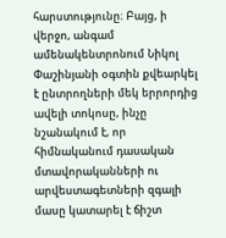հարստությունը։ Բայց, ի վերջո, անգամ ամենակենտրոնում Նիկոլ Փաշինյանի օգտին քվեարկել է ընտրողների մեկ երրորդից ավելի տոկոսը, ինչը նշանակում է, որ հիմնականում դասական մտավորականների ու արվեստագետների զգալի մասը կատարել է ճիշտ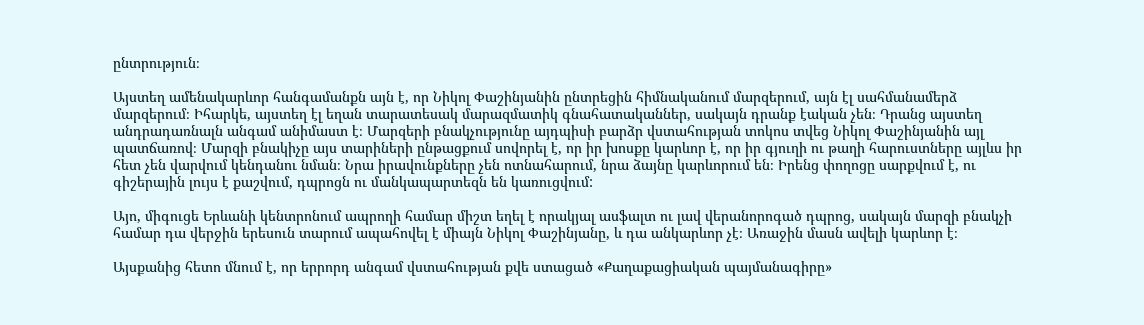ընտրություն։

Այստեղ ամենակարևոր հանգամանքն այն է, որ Նիկոլ Փաշինյանին ընտրեցին հիմնականում մարզերում, այն էլ սահմանամերձ մարզերում։ Իհարկե, այստեղ էլ եղան տարատեսակ մարազմատիկ գնահատականներ, սակայն դրանք էական չեն։ Դրանց այստեղ անդրադառնալն անգամ անիմաստ է։ Մարզերի բնակչությունը այդպիսի բարձր վստահության տոկոս տվեց Նիկոլ Փաշինյանին այլ պատճառով։ Մարզի բնակիչը այս տարիների ընթացքում սովորել է, որ իր խոսքը կարևոր է, որ իր գյուղի ու թաղի հարուստները այլևս իր հետ չեն վարվում կենդանու նման։ Նրա իրավունքները չեն ոտնահարում, նրա ձայնը կարևորում են։ Իրենց փողոցը սարքվում է, ու գիշերային լույս է քաշվում, դպրոցն ու մանկապարտեզն են կառուցվում:

Այո, միգուցե Երևանի կենտրոնում ապրողի համար միշտ եղել է որակյալ ասֆալտ ու լավ վերանորոգած դպրոց, սակայն մարզի բնակչի համար դա վերջին երեսուն տարում ապահովել է միայն Նիկոլ Փաշինյանը, և դա անկարևոր չէ։ Առաջին մասն ավելի կարևոր է։

Այսքանից հետո մնում է, որ երրորդ անգամ վստահության քվե ստացած «Քաղաքացիական պայմանագիրը»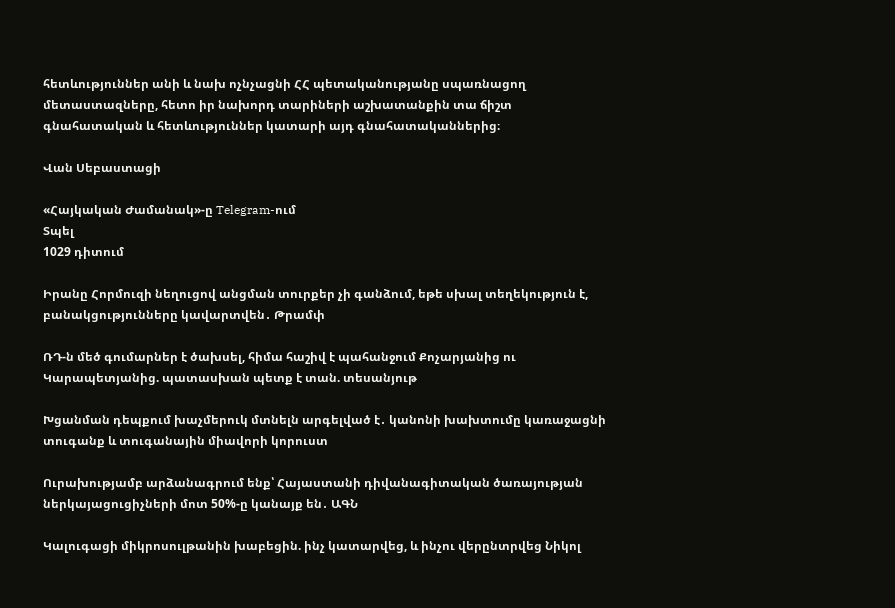հետևություններ անի և նախ ոչնչացնի ՀՀ պետականությանը սպառնացող մետաստազները, հետո իր նախորդ տարիների աշխատանքին տա ճիշտ գնահատական և հետևություններ կատարի այդ գնահատականներից։

Վան Սեբաստացի

«Հայկական Ժամանակ»-ը Telegram-ում
Տպել
1029 դիտում

Իրանը Հորմուզի նեղուցով անցման տուրքեր չի գանձում, եթե սխալ տեղեկություն է, բանակցությունները կավարտվեն․ Թրամփ

ՌԴ-ն մեծ գումարներ է ծախսել, հիմա հաշիվ է պահանջում Քոչարյանից ու Կարապետյանից. պատասխան պետք է տան. տեսանյութ

Խցանման դեպքում խաչմերուկ մտնելն արգելված է․ կանոնի խախտումը կառաջացնի տուգանք և տուգանային միավորի կորուստ

Ուրախությամբ արձանագրում ենք՝ Հայաստանի դիվանագիտական ծառայության ներկայացուցիչների մոտ 50%-ը կանայք են․ ԱԳՆ

Կալուգացի միկրոսուլթանին խաբեցին. ինչ կատարվեց, և ինչու վերընտրվեց Նիկոլ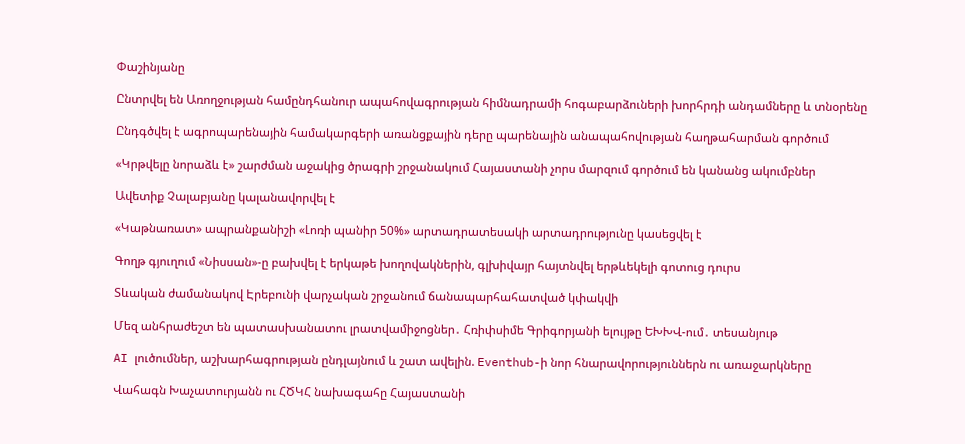Փաշինյանը

Ընտրվել են Առողջության համընդհանուր ապահովագրության հիմնադրամի հոգաբարձուների խորհրդի անդամները և տնօրենը

Ընդգծվել է ագրոպարենային համակարգերի առանցքային դերը պարենային անապահովության հաղթահարման գործում

«Կրթվելը նորաձև է» շարժման աջակից ծրագրի շրջանակում Հայաստանի չորս մարզում գործում են կանանց ակումբներ

Ավետիք Չալաբյանը կալանավորվել է

«Կաթնառատ» ապրանքանիշի «Լոռի պանիր 50%» արտադրատեսակի արտադրությունը կասեցվել է

Գողթ գյուղում «Նիսսան»-ը բախվել է երկաթե խողովակներին, գլխիվայր հայտնվել երթևեկելի գոտուց դուրս

Տևական ժամանակով Էրեբունի վարչական շրջանում ճանապարհահատված կփակվի

Մեզ անհրաժեշտ են պատասխանատու լրատվամիջոցներ․ Հռիփսիմե Գրիգորյանի ելույթը ԵԽԽՎ-ում․ տեսանյութ

AI լուծումներ, աշխարհագրության ընդլայնում և շատ ավելին. Eventhub-ի նոր հնարավորություններն ու առաջարկները

Վահագն Խաչատուրյանն ու ՀԾԿՀ նախագահը Հայաստանի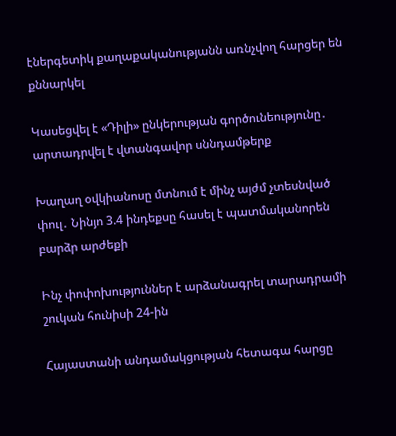էներգետիկ քաղաքականությանն առնչվող հարցեր են քննարկել

Կասեցվել է «Դիլի» ընկերության գործունեությունը․ արտադրվել է վտանգավոր սննդամթերք

Խաղաղ օվկիանոսը մտնում է մինչ այժմ չտեսնված փուլ․ Նինյո 3.4 ինդեքսը հասել է պատմականորեն բարձր արժեքի

Ինչ փոփոխություններ է արձանագրել տարադրամի շուկան հունիսի 24-ին

Հայաստանի անդամակցության հետագա հարցը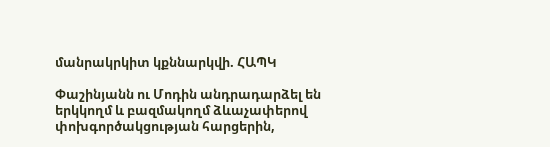մանրակրկիտ կքննարկվի. ՀԱՊԿ

Փաշինյանն ու Մոդին անդրադարձել են երկկողմ և բազմակողմ ձևաչափերով փոխգործակցության հարցերին,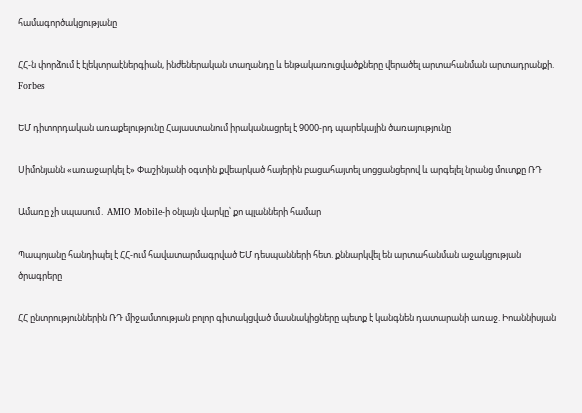համագործակցությանը

ՀՀ-ն փորձում է էլեկտրաէներգիան, ինժեներական տաղանդը և ենթակառուցվածքները վերածել արտահանման արտադրանքի. Forbes

ԵՄ դիտորդական առաքելությունը Հայաստանում իրականացրել է 9000-րդ պարեկային ծառայությունը

Սիմոնյանն «առաջարկել է» Փաշինյանի օգտին քվեարկած հայերին բացահայտել սոցցանցերով և արգելել նրանց մուտքը ՌԴ

Ամառը չի սպասում․ AMIO Mobile-ի օնլայն վարկը՝ քո պլանների համար

Պապոյանը հանդիպել է ՀՀ-ում հավատարմագրված ԵՄ դեսպանների հետ. քննարկվել են արտահանման աջակցության ծրագրերը

ՀՀ ընտրություններին ՌԴ միջամտության բոլոր գիտակցված մասնակիցները պետք է կանգնեն դատարանի առաջ. Իոաննիսյան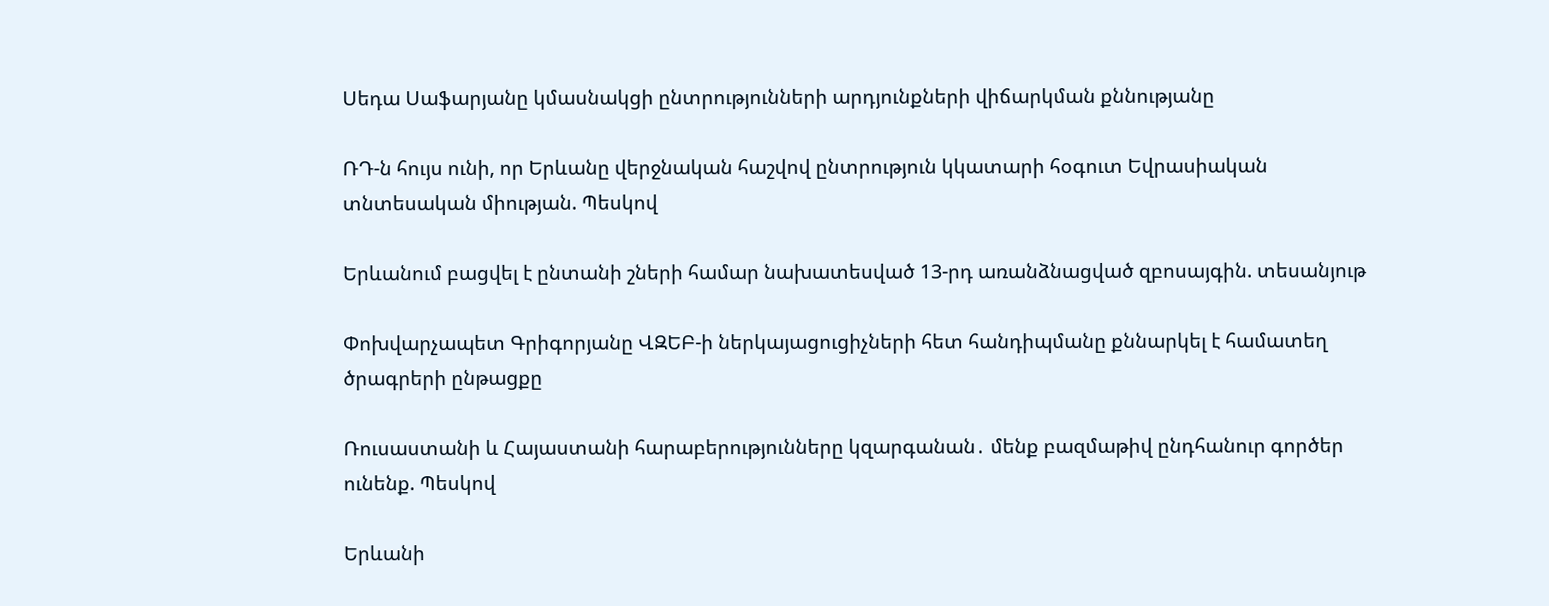Սեդա Սաֆարյանը կմասնակցի ընտրությունների արդյունքների վիճարկման քննությանը

ՌԴ-ն հույս ունի, որ Երևանը վերջնական հաշվով ընտրություն կկատարի հօգուտ Եվրասիական տնտեսական միության. Պեսկով

Երևանում բացվել է ընտանի շների համար նախատեսված 13-րդ առանձնացված զբոսայգին. տեսանյութ

Փոխվարչապետ Գրիգորյանը ՎԶԵԲ-ի ներկայացուցիչների հետ հանդիպմանը քննարկել է համատեղ ծրագրերի ընթացքը

Ռուսաստանի և Հայաստանի հարաբերությունները կզարգանան․ մենք բազմաթիվ ընդհանուր գործեր ունենք. Պեսկով

Երևանի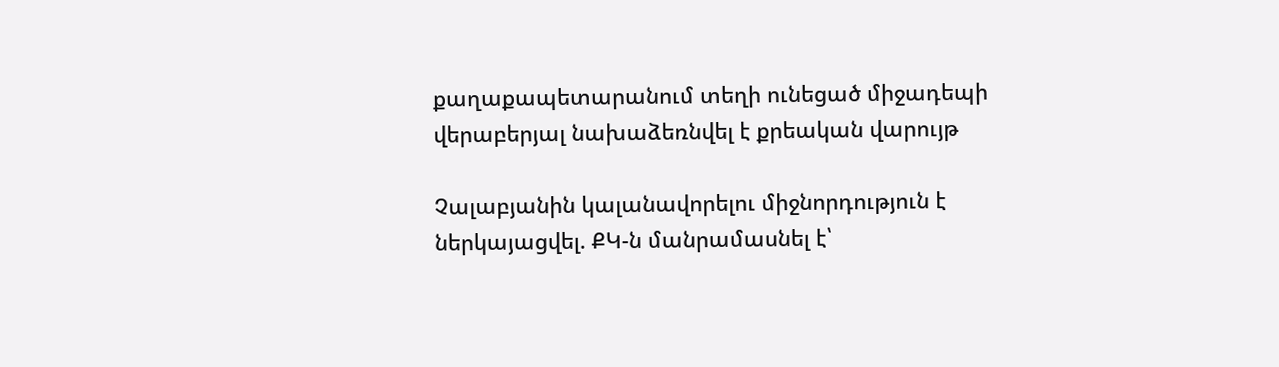քաղաքապետարանում տեղի ունեցած միջադեպի վերաբերյալ նախաձեռնվել է քրեական վարույթ

Չալաբյանին կալանավորելու միջնորդություն է ներկայացվել. ՔԿ-ն մանրամասնել է՝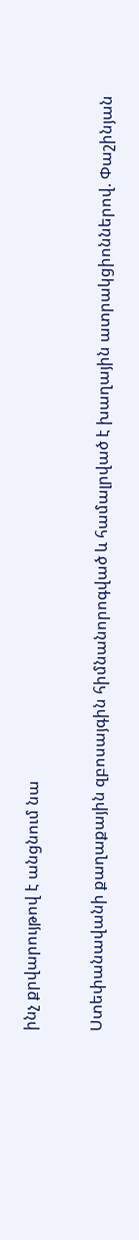ինչ քրվարույթով է անցնում նա

Ստեփանավանի քաղաքային զբոսայգին հիմնանորոգված և համալրված է խաղային ատրակցիոններով. Փաշինյան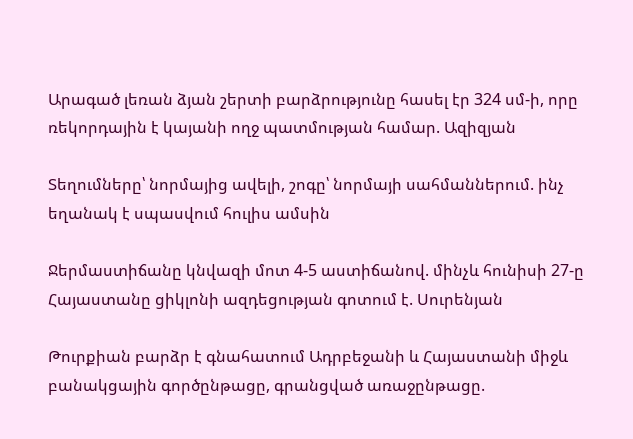Արագած լեռան ձյան շերտի բարձրությունը հասել էր 324 սմ-ի, որը ռեկորդային է կայանի ողջ պատմության համար. Ազիզյան

Տեղումները՝ նորմայից ավելի, շոգը՝ նորմայի սահմաններում. ինչ եղանակ է սպասվում հուլիս ամսին

Ջերմաստիճանը կնվազի մոտ 4-5 աստիճանով. մինչև հունիսի 27-ը Հայաստանը ցիկլոնի ազդեցության գոտում է. Սուրենյան

Թուրքիան բարձր է գնահատում Ադրբեջանի և Հայաստանի միջև բանակցային գործընթացը, գրանցված առաջընթացը.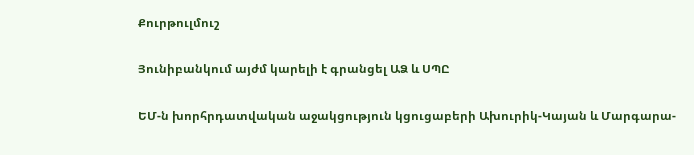Քուրթուլմուշ

Յունիբանկում այժմ կարելի է գրանցել ԱՁ և ՍՊԸ

ԵՄ-ն խորհրդատվական աջակցություն կցուցաբերի Ախուրիկ-Կայան և Մարգարա-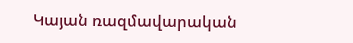Կայան ռազմավարական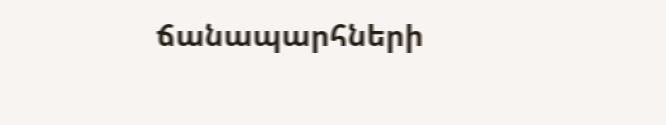ճանապարհների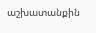աշխատանքին